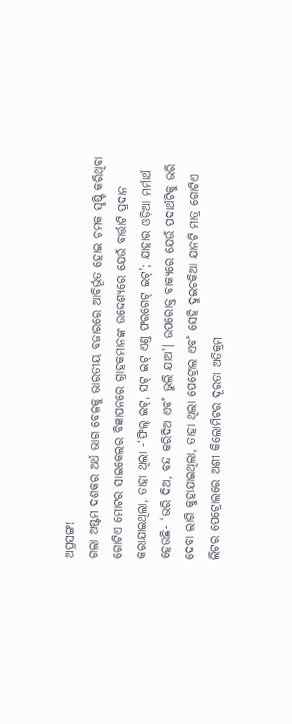ଅପ୍ରସଙ୍ଗ!
ଗଲା ଅଷ୍ଟମ ଦଶକର ଅର୍ଧ ଭାଗ ବେଳକୁ ଭାରତୀୟ ବଜାରରେ ଆବିର୍ଭୂତ ହୋଇ ଚମକ ସୃଷ୍ଟି କରିଥିବା ଗୋଟିଏ ମୋଟର ସାଇକେଲର ବିଜ୍ଞାପନରେ ଗ୍ରାହକମାନଙ୍କ ଉଦ୍ଦେଶ୍ୟରେ ଯେଉଁ ବାର୍ତ୍ତାଟି ପ୍ରଦାନ କରାଯାଇଥିଲା, ତାହା ଥିଲା -‘ଫିଲ୍ ଇଟ୍, ସଟ୍ ଇଟ୍ ଏଣ୍ତ ଫରଗେଟ୍ ଇଟ୍’; ଯାହାର ଓଡ଼ିଆ ମର୍ମାର୍ଥ ହେଉଛି- ‘ଭରି ଦିଅ, ବନ୍ଦ କରିଦିଅ ଏବ˚ ଭୁଲି ଯାଅ’। ଉପରୋକ୍ତ ବାକ୍ୟରେ ଯେଉଁ ପଦାର୍ଥଟିକୁ ଭରି ଦେବା ଲାଗି କୁହାଯାଇଥିଲା, ତାହା ଥିଲା ପେଟ୍ରୋଲ ଏବ˚ ସେହି ଦୁଇଚକିଆ ଯାନଟି ମାତ୍ର ଗୋଟିଏ ଲିଟର ପେଟ୍ରୋଲରେ ଅଶୀ କିଲୋମିଟର ଦୂରତା ଅତିକ୍ରମ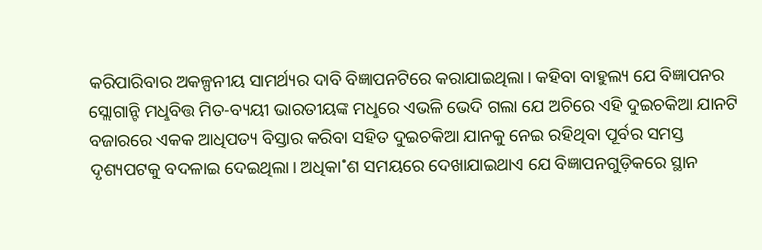କରିପାରିବାର ଅକଳ୍ପନୀୟ ସାମର୍ଥ୍ୟର ଦାବି ବିଜ୍ଞାପନଟିରେ କରାଯାଇଥିଲା। କହିବା ବାହୁଲ୍ୟ ଯେ ବିଜ୍ଞାପନର ସ୍ଲୋଗାନ୍ଟି ମଧୢବିତ୍ତ ମିତ-ବ୍ୟୟୀ ଭାରତୀୟଙ୍କ ମଧୢରେ ଏଭଳି ଭେଦି ଗଲା ଯେ ଅଚିରେ ଏହି ଦୁଇଚକିଆ ଯାନଟି ବଜାରରେ ଏକକ ଆଧିପତ୍ୟ ବିସ୍ତାର କରିବା ସହିତ ଦୁଇଚକିଆ ଯାନକୁ ନେଇ ରହିଥିବା ପୂର୍ବର ସମସ୍ତ ଦୃଶ୍ୟପଟକୁ ବଦଳାଇ ଦେଇଥିଲା। ଅଧିକା˚ଶ ସମୟରେ ଦେଖାଯାଇଥାଏ ଯେ ବିଜ୍ଞାପନଗୁଡ଼ିକରେ ସ୍ଥାନ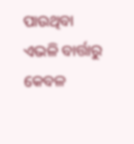ପାଉଥିବା ଏଭଳି ବାର୍ତ୍ତାରୁ କେବଳ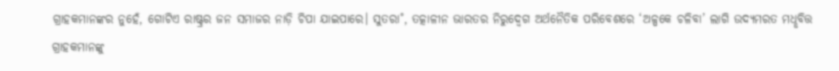ଗ୍ରାହକମାନଙ୍କର ନୁହେଁ, ଗୋଟିଏ ରାଷ୍ଟ୍ରର ଜନ ସମାଜର ନାଡ଼ି ଚିପା ଯାଇପାରେ। ସୁତରା˚, ତତ୍କାଳୀନ ଭାରତର ନିରୁଦ୍ବେଗ ଅର୍ଥନୈତିକ ପରିବେଶରେ ‘ଅଳ୍ପକେ ଚଳିବା’ ଲାଗି ଉଦ୍ୟମରତ ମଧୢବିତ୍ତ ଗ୍ରାହକମାନଙ୍କୁ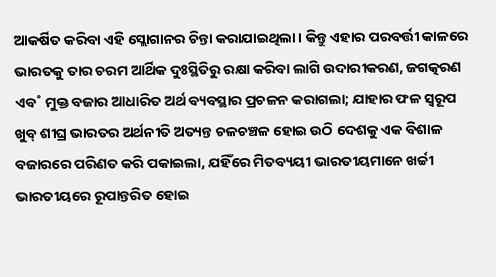ଆକର୍ଷିତ କରିବା ଏହି ସ୍ଲୋଗାନର ଚିନ୍ତା କରାଯାଇଥିଲା। କିନ୍ତୁ ଏହାର ପରବର୍ତ୍ତୀ କାଳରେ ଭାରତକୁ ତାର ଚରମ ଆର୍ଥିକ ଦୁଃସ୍ଥିତିରୁ ରକ୍ଷା କରିବା ଲାଗି ଉଦାରୀକରଣ, ଜଗତ୍କରଣ ଏବ˚ ମୁକ୍ତ ବଜାର ଆଧାରିତ ଅର୍ଥ ବ୍ୟବସ୍ଥାର ପ୍ରଚଳନ କରାଗଲା; ଯାହାର ଫଳ ସ୍ବରୂପ ଖୁବ୍ ଶୀଘ୍ର ଭାରତର ଅର୍ଥନୀତି ଅତ୍ୟନ୍ତ ଚଳଚଞ୍ଚଳ ହୋଇ ଉଠି ଦେଶକୁ ଏକ ବିଶାଳ ବଜାରରେ ପରିଣତ କରି ପକାଇଲା, ଯହିଁରେ ମିତବ୍ୟୟୀ ଭାରତୀୟମାନେ ଖର୍ଚ୍ଚୀ ଭାରତୀୟରେ ରୂପାନ୍ତରିତ ହୋଇ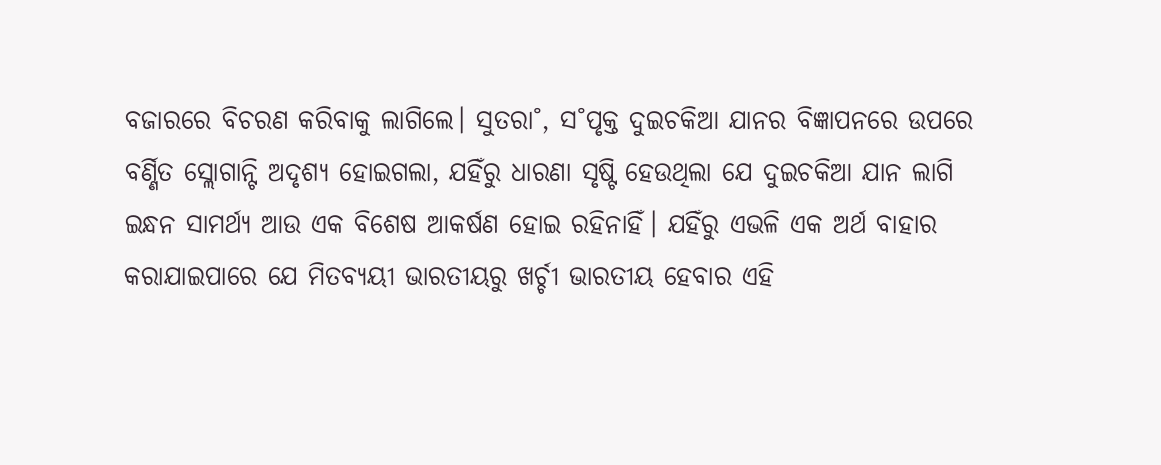ବଜାରରେ ବିଚରଣ କରିବାକୁ ଲାଗିଲେ। ସୁତରା˚, ସ˚ପୃକ୍ତ ଦୁଇଚକିଆ ଯାନର ବିଜ୍ଞାପନରେ ଉପରେ ବର୍ଣ୍ଣିତ ସ୍ଲୋଗାନ୍ଟି ଅଦୃଶ୍ୟ ହୋଇଗଲା, ଯହିଁରୁ ଧାରଣା ସୃଷ୍ଟି ହେଉଥିଲା ଯେ ଦୁଇଚକିଆ ଯାନ ଲାଗି ଇନ୍ଧନ ସାମର୍ଥ୍ୟ ଆଉ ଏକ ବିଶେଷ ଆକର୍ଷଣ ହୋଇ ରହିନାହିଁ। ଯହିଁରୁ ଏଭଳି ଏକ ଅର୍ଥ ବାହାର କରାଯାଇପାରେ ଯେ ମିତବ୍ୟୟୀ ଭାରତୀୟରୁ ଖର୍ଚ୍ଚୀ ଭାରତୀୟ ହେବାର ଏହି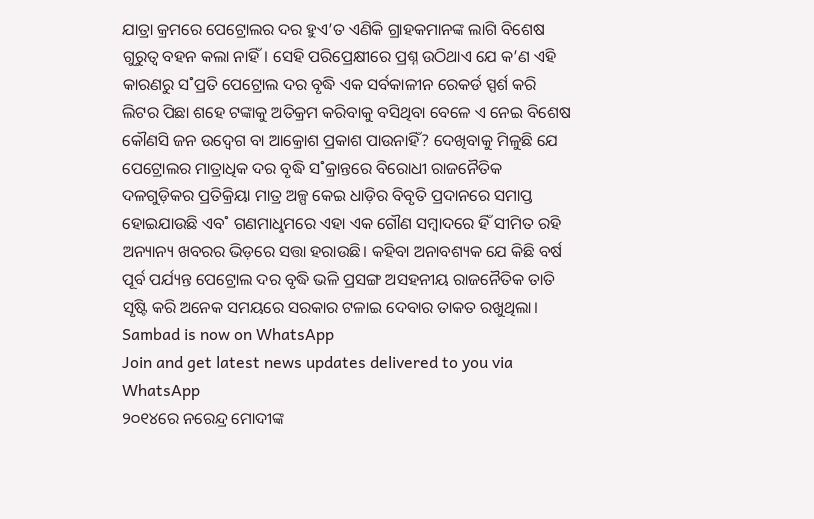ଯାତ୍ରା କ୍ରମରେ ପେଟ୍ରୋଲର ଦର ହୁଏ’ତ ଏଣିକି ଗ୍ରାହକମାନଙ୍କ ଲାଗି ବିଶେଷ ଗୁରୁତ୍ବ ବହନ କଲା ନାହିଁ। ସେହି ପରିପ୍ରେକ୍ଷୀରେ ପ୍ରଶ୍ନ ଉଠିଥାଏ ଯେ କ’ଣ ଏହି କାରଣରୁ ସ˚ପ୍ରତି ପେଟ୍ରୋଲ ଦର ବୃଦ୍ଧି ଏକ ସର୍ବକାଳୀନ ରେକର୍ଡ ସ୍ପର୍ଶ କରି ଲିଟର ପିଛା ଶହେ ଟଙ୍କାକୁ ଅତିକ୍ରମ କରିବାକୁ ବସିଥିବା ବେଳେ ଏ ନେଇ ବିଶେଷ କୌଣସି ଜନ ଉଦ୍ବେଗ ବା ଆକ୍ରୋଶ ପ୍ରକାଶ ପାଉନାହିଁ? ଦେଖିବାକୁ ମିଳୁଛି ଯେ ପେଟ୍ରୋଲର ମାତ୍ରାଧିକ ଦର ବୃଦ୍ଧି ସ˚କ୍ରାନ୍ତରେ ବିରୋଧୀ ରାଜନୈତିକ ଦଳଗୁଡ଼ିକର ପ୍ରତିକ୍ରିୟା ମାତ୍ର ଅଳ୍ପ କେଇ ଧାଡ଼ିର ବିବୃତି ପ୍ରଦାନରେ ସମାପ୍ତ ହୋଇଯାଉଛି ଏବ˚ ଗଣମାଧୢମରେ ଏହା ଏକ ଗୌଣ ସମ୍ବାଦରେ ହିଁ ସୀମିତ ରହି ଅନ୍ୟାନ୍ୟ ଖବରର ଭିଡ଼ରେ ସତ୍ତା ହରାଉଛି। କହିବା ଅନାବଶ୍ୟକ ଯେ କିଛି ବର୍ଷ ପୂର୍ବ ପର୍ଯ୍ୟନ୍ତ ପେଟ୍ରୋଲ ଦର ବୃଦ୍ଧି ଭଳି ପ୍ରସଙ୍ଗ ଅସହନୀୟ ରାଜନୈତିକ ତାତି ସୃଷ୍ଟି କରି ଅନେକ ସମୟରେ ସରକାର ଟଳାଇ ଦେବାର ତାକତ ରଖୁଥିଲା।
Sambad is now on WhatsApp
Join and get latest news updates delivered to you via WhatsApp
୨୦୧୪ରେ ନରେନ୍ଦ୍ର ମୋଦୀଙ୍କ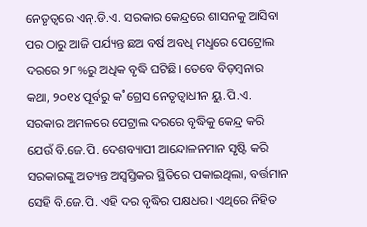ନେତୃତ୍ବରେ ଏନ୍.ଡି.ଏ. ସରକାର କେନ୍ଦ୍ରରେ ଶାସନକୁ ଆସିବା ପର ଠାରୁ ଆଜି ପର୍ଯ୍ୟନ୍ତ ଛଅ ବର୍ଷ ଅବଧି ମଧୢରେ ପେଟ୍ରୋଲ ଦରରେ ୨୮%ରୁ ଅଧିକ ବୃଦ୍ଧି ଘଟିଛି। ତେବେ ବିଡ଼ମ୍ବନାର କଥା, ୨୦୧୪ ପୂର୍ବରୁ କ˚ଗ୍ରେସ ନେତୃତ୍ବାଧୀନ ୟୁ.ପି.ଏ. ସରକାର ଅମଳରେ ପେଟ୍ରାଲ ଦରରେ ବୃଦ୍ଧିକୁ କେନ୍ଦ୍ର କରି ଯେଉଁ ବି.ଜେ.ପି. ଦେଶବ୍ୟାପୀ ଆନ୍ଦୋଳନମାନ ସୃଷ୍ଟି କରି ସରକାରଙ୍କୁ ଅତ୍ୟନ୍ତ ଅସ୍ବସ୍ତିକର ସ୍ଥିତିରେ ପକାଇଥିଲା, ବର୍ତ୍ତମାନ ସେହି ବି.ଜେ.ପି. ଏହି ଦର ବୃଦ୍ଧିର ପକ୍ଷଧର। ଏଥିରେ ନିହିତ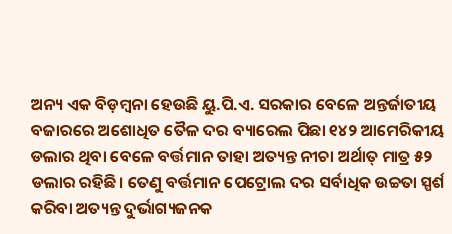ଅନ୍ୟ ଏକ ବିଡ଼ମ୍ବନା ହେଉଛି ୟୁ.ପି.ଏ. ସରକାର ବେଳେ ଅନ୍ତର୍ଜାତୀୟ ବଜାରରେ ଅଶୋଧିତ ତୈଳ ଦର ବ୍ୟାରେଲ ପିଛା ୧୪୨ ଆମେରିକୀୟ ଡଲାର ଥିବା ବେଳେ ବର୍ତ୍ତମାନ ତାହା ଅତ୍ୟନ୍ତ ନୀଚା ଅର୍ଥାତ୍ ମାତ୍ର ୫୨ ଡଲାର ରହିଛି। ତେଣୁ ବର୍ତ୍ତମାନ ପେଟ୍ରୋଲ ଦର ସର୍ବାଧିକ ଉଚ୍ଚତା ସ୍ପର୍ଶ କରିବା ଅତ୍ୟନ୍ତ ଦୁର୍ଭାଗ୍ୟଜନକ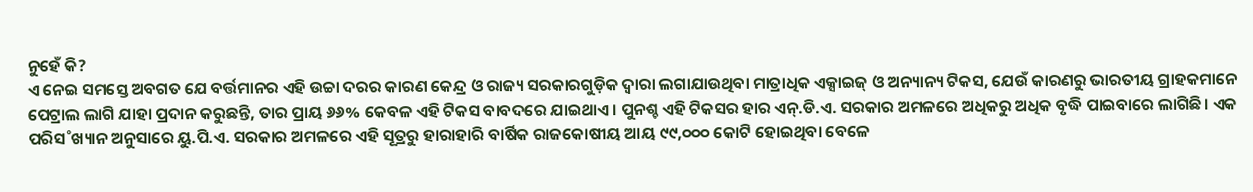ନୁହେଁ କି?
ଏ ନେଇ ସମସ୍ତେ ଅବଗତ ଯେ ବର୍ତ୍ତମାନର ଏହି ଉଚ୍ଚା ଦରର କାରଣ କେନ୍ଦ୍ର ଓ ରାଜ୍ୟ ସରକାରଗୁଡ଼ିକ ଦ୍ବାରା ଲଗାଯାଉଥିବା ମାତ୍ରାଧିକ ଏକ୍ସାଇଜ୍ ଓ ଅନ୍ୟାନ୍ୟ ଟିକସ, ଯେଉଁ କାରଣରୁ ଭାରତୀୟ ଗ୍ରାହକମାନେ ପେଟ୍ରାଲ ଲାଗି ଯାହା ପ୍ରଦାନ କରୁଛନ୍ତି, ତାର ପ୍ରାୟ ୬୬% କେବଳ ଏହି ଟିକସ ବାବଦରେ ଯାଇଥାଏ। ପୁନଶ୍ଚ ଏହି ଟିକସର ହାର ଏନ୍.ଡି.ଏ. ସରକାର ଅମଳରେ ଅଧିକରୁ ଅଧିକ ବୃଦ୍ଧି ପାଇବାରେ ଲାଗିଛି। ଏକ ପରିସ˚ଖ୍ୟାନ ଅନୁସାରେ ୟୁ.ପି.ଏ. ସରକାର ଅମଳରେ ଏହି ସୂତ୍ରରୁ ହାରାହାରି ବାର୍ଷିକ ରାଜକୋଷୀୟ ଆୟ ୯୯,୦୦୦ କୋଟି ହୋଇଥିବା ବେଳେ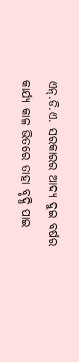ଏନ୍.ଡି.ଏ. ସରକାରର ଆଦ୍ୟ ଦୁଇ ବର୍ଷର କାର୍ଯ୍ୟ କାଳ ଭିତରେ ତାହା ବୃଦ୍ଧି ପାଇ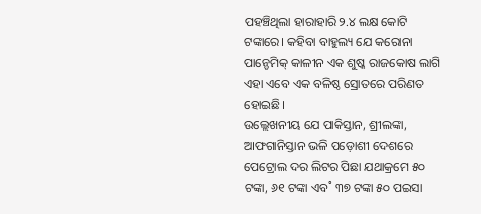ପହଞ୍ଚିଥିଲା ହାରାହାରି ୨.୪ ଲକ୍ଷ କୋଟି ଟଙ୍କାରେ। କହିବା ବାହୁଲ୍ୟ ଯେ କରୋନା ପାନ୍ଡେମିକ୍ କାଳୀନ ଏକ ଶୁଷ୍କ ରାଜକୋଷ ଲାଗି ଏହା ଏବେ ଏକ ବଳିଷ୍ଠ ସ୍ରୋତରେ ପରିଣତ ହୋଇଛି।
ଉଲ୍ଲେଖନୀୟ ଯେ ପାକିସ୍ତାନ, ଶ୍ରୀଲଙ୍କା, ଆଫଗାନିସ୍ତାନ ଭଳି ପଡ଼ୋଶୀ ଦେଶରେ ପେଟ୍ରୋଲ ଦର ଲିଟର ପିଛା ଯଥାକ୍ରମେ ୫୦ ଟଙ୍କା, ୬୧ ଟଙ୍କା ଏବ˚ ୩୭ ଟଙ୍କା ୫୦ ପଇସା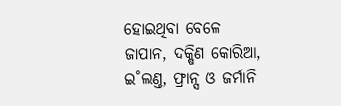ହୋଇଥିବା ବେଳେ ଜାପାନ, ଦକ୍ଷିଣ କୋରିଆ, ଇ˚ଲଣ୍ତ, ଫ୍ରାନ୍ସ ଓ ଜର୍ମାନି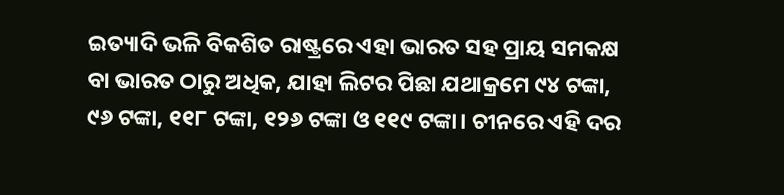ଇତ୍ୟାଦି ଭଳି ବିକଶିତ ରାଷ୍ଟ୍ରରେ ଏହା ଭାରତ ସହ ପ୍ରାୟ ସମକକ୍ଷ ବା ଭାରତ ଠାରୁ ଅଧିକ, ଯାହା ଲିଟର ପିଛା ଯଥାକ୍ରମେ ୯୪ ଟଙ୍କା, ୯୬ ଟଙ୍କା, ୧୧୮ ଟଙ୍କା, ୧୨୬ ଟଙ୍କା ଓ ୧୧୯ ଟଙ୍କା। ଚୀନରେ ଏହି ଦର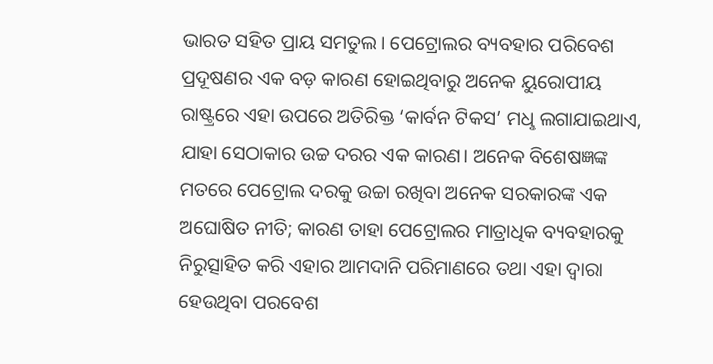ଭାରତ ସହିତ ପ୍ରାୟ ସମତୁଲ। ପେଟ୍ରୋଲର ବ୍ୟବହାର ପରିବେଶ ପ୍ରଦୂଷଣର ଏକ ବଡ଼ କାରଣ ହୋଇଥିବାରୁ ଅନେକ ୟୁରୋପୀୟ ରାଷ୍ଟ୍ରରେ ଏହା ଉପରେ ଅତିରିକ୍ତ ‘କାର୍ବନ ଟିକସ’ ମଧୢ ଲଗାଯାଇଥାଏ, ଯାହା ସେଠାକାର ଉଚ୍ଚ ଦରର ଏକ କାରଣ। ଅନେକ ବିଶେଷଜ୍ଞଙ୍କ ମତରେ ପେଟ୍ରୋଲ ଦରକୁ ଉଚ୍ଚା ରଖିବା ଅନେକ ସରକାରଙ୍କ ଏକ ଅଘୋଷିତ ନୀତି; କାରଣ ତାହା ପେଟ୍ରୋଲର ମାତ୍ରାଧିକ ବ୍ୟବହାରକୁ ନିରୁତ୍ସାହିତ କରି ଏହାର ଆମଦାନି ପରିମାଣରେ ତଥା ଏହା ଦ୍ବାରା ହେଉଥିବା ପରବେଶ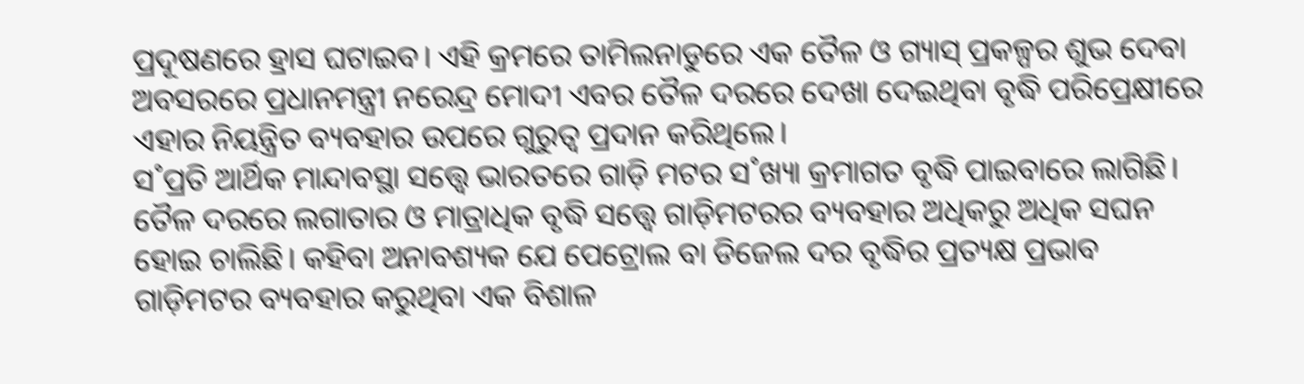ପ୍ରଦୂଷଣରେ ହ୍ରାସ ଘଟାଇବ। ଏହି କ୍ରମରେ ତାମିଲନାଡୁରେ ଏକ ତୈଳ ଓ ଗ୍ୟାସ୍ ପ୍ରକଳ୍ପର ଶୁଭ ଦେବା ଅବସରରେ ପ୍ରଧାନମନ୍ତ୍ରୀ ନରେନ୍ଦ୍ର ମୋଦୀ ଏବର ତୈଳ ଦରରେ ଦେଖା ଦେଇଥିବା ବୃଦ୍ଧି ପରିପ୍ରେକ୍ଷୀରେ ଏହାର ନିୟନ୍ତ୍ରିତ ବ୍ୟବହାର ଉପରେ ଗୁରୁତ୍ବ ପ୍ରଦାନ କରିଥିଲେ।
ସ˚ପ୍ରତି ଆର୍ଥିକ ମାନ୍ଦାବସ୍ଥା ସତ୍ତ୍ବେ ଭାରତରେ ଗାଡ଼ି ମଟର ସ˚ଖ୍ୟା କ୍ରମାଗତ ବୃଦ୍ଧି ପାଇବାରେ ଲାଗିଛି। ତୈଳ ଦରରେ ଲଗାତାର ଓ ମାତ୍ରାଧିକ ବୃଦ୍ଧି ସତ୍ତ୍ବେ ଗାଡ଼ିମଟରର ବ୍ୟବହାର ଅଧିକରୁ ଅଧିକ ସଘନ ହୋଇ ଚାଲିଛି। କହିବା ଅନାବଶ୍ୟକ ଯେ ପେଟ୍ରୋଲ ବା ଡିଜେଲ ଦର ବୃଦ୍ଧିର ପ୍ରତ୍ୟକ୍ଷ ପ୍ରଭାବ ଗାଡ଼ିମଟର ବ୍ୟବହାର କରୁଥିବା ଏକ ବିଶାଳ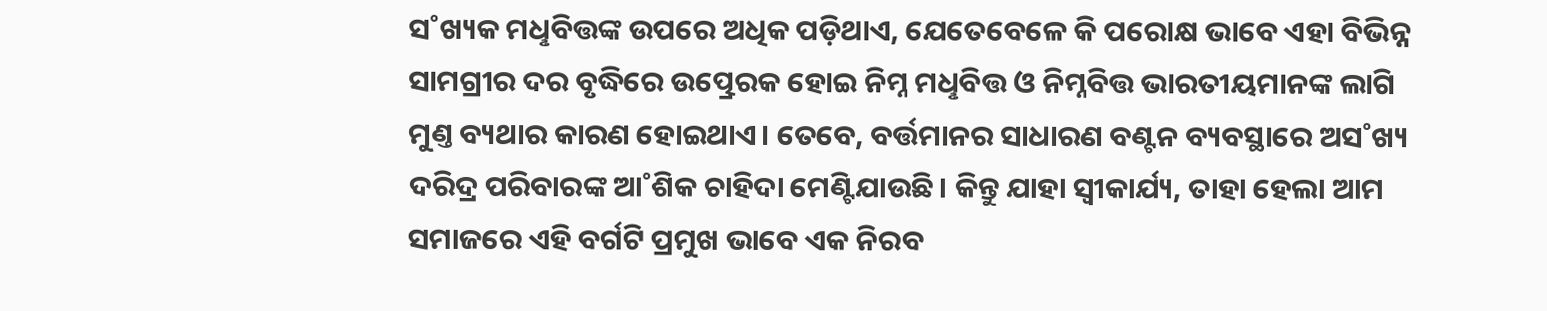ସ˚ଖ୍ୟକ ମଧୢବିତ୍ତଙ୍କ ଉପରେ ଅଧିକ ପଡ଼ିଥାଏ, ଯେତେବେଳେ କି ପରୋକ୍ଷ ଭାବେ ଏହା ବିଭିନ୍ନ ସାମଗ୍ରୀର ଦର ବୃଦ୍ଧିରେ ଉତ୍ପ୍ରେରକ ହୋଇ ନିମ୍ନ ମଧୢବିତ୍ତ ଓ ନିମ୍ନବିତ୍ତ ଭାରତୀୟମାନଙ୍କ ଲାଗି ମୁଣ୍ତ ବ୍ୟଥାର କାରଣ ହୋଇଥାଏ। ତେବେ, ବର୍ତ୍ତମାନର ସାଧାରଣ ବଣ୍ଟନ ବ୍ୟବସ୍ଥାରେ ଅସ˚ଖ୍ୟ ଦରିଦ୍ର ପରିବାରଙ୍କ ଆ˚ଶିକ ଚାହିଦା ମେଣ୍ଟିଯାଉଛି। କିନ୍ତୁ ଯାହା ସ୍ବୀକାର୍ଯ୍ୟ, ତାହା ହେଲା ଆମ ସମାଜରେ ଏହି ବର୍ଗଟି ପ୍ରମୁଖ ଭାବେ ଏକ ନିରବ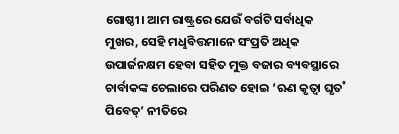ଗୋଷ୍ଠୀ। ଆମ ରାଷ୍ଟ୍ରରେ ଯେଉଁ ବର୍ଗଟି ସର୍ବାଧିକ ମୁଖର, ସେହି ମଧୢବିତ୍ତମାନେ ସଂପ୍ରତି ଅଧିକ ଉପାର୍ଜନକ୍ଷମ ହେବା ସହିତ ମୁକ୍ତ ବଜାର ବ୍ୟବସ୍ଥାରେ ଚାର୍ବାକଙ୍କ ଚେଲାରେ ପରିଣତ ହୋଇ ‘ଋଣ କୃତ୍ବା ଘୃତ˚ ପିବେତ୍’ ନୀତିରେ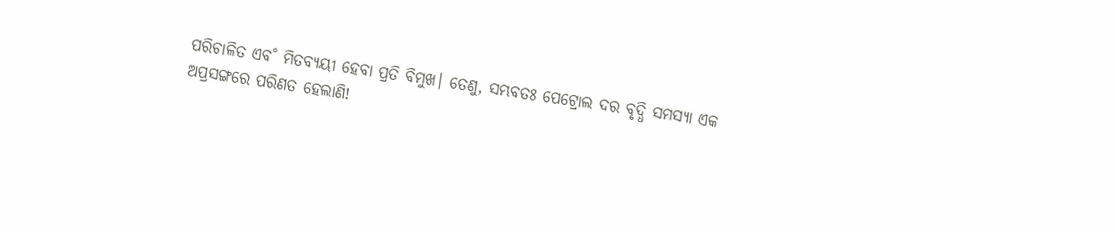ପରିଚାଳିତ ଏବ˚ ମିତବ୍ୟୟୀ ହେବା ପ୍ରତି ବିମୁଖ। ତେଣୁ, ସମ୍ଭବତଃ ପେଟ୍ରୋଲ ଦର ବୃଦ୍ଧି ସମସ୍ୟା ଏକ ଅପ୍ରସଙ୍ଗରେ ପରିଣତ ହେଲାଣି!